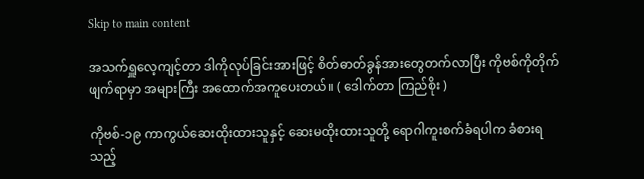Skip to main content

အသက်ရှူလေ့ကျင့်တာ ဒါကိုလုပ်ခြင်းအားဖြင့် စိတ်ဓာတ်ခွန်အားတွေတက်လာပြီး ကိုဗစ်ကိုတိုက်ဖျက်ရာမှာ အများကြီး အထောက်အကူပေးတယ်။ ( ဒေါက်တာ ကြည်စိုး )

ကိုဗစ်-၁၉ ကာကွယ်ဆေးထိုးထားသူနှင့် ဆေးမထိုးထားသူတို့ ရောဂါကူးစက်ခံရပါက ခံစားရသည့်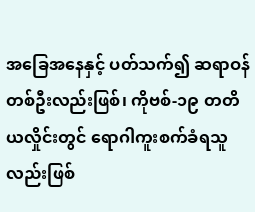အခြေအနေနှင့် ပတ်သက်၍ ဆရာဝန်တစ်ဦးလည်းဖြစ်၊ ကိုဗစ်-၁၉ တတိယလှိုင်းတွင် ရောဂါကူးစက်ခံရသူလည်းဖြစ်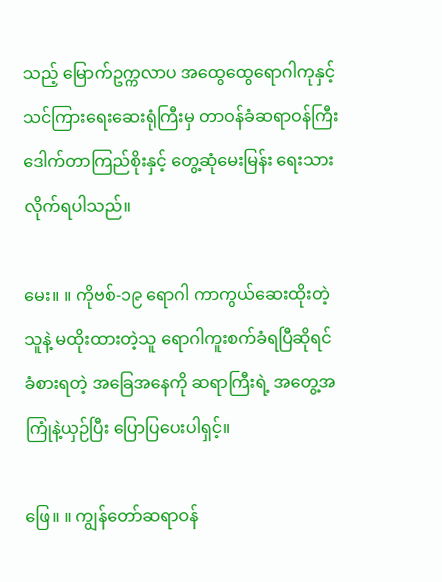သည့် မြောက်ဥက္ကလာပ အထွေထွေရောဂါကုနှင့် သင်ကြားရေးဆေးရုံကြီးမှ တာဝန်ခံဆရာဝန်ကြီး ဒေါက်တာကြည်စိုးနှင့် တွေ့ဆုံမေးမြန်း ရေးသားလိုက်ရပါသည်။

မေး။ ။ ကိုဗစ်-၁၉ ရောဂါ ကာကွယ်ဆေးထိုးတဲ့သူနဲ့ မထိုးထားတဲ့သူ ရောဂါကူးစက်ခံရပြီဆိုရင် ခံစားရတဲ့ အခြေအနေကို ဆရာကြီးရဲ့ အတွေ့အကြုံနဲ့ယှဉ်ပြီး ပြောပြပေးပါရှင့်။

ဖြေ။ ။ ကျွန်တော်ဆရာဝန်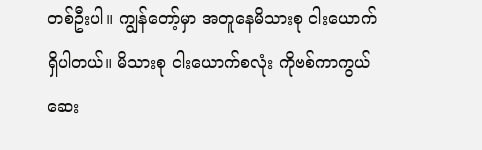တစ်ဦးပါ။ ကျွန်တော့်မှာ အတူနေမိသားစု ငါးယောက်ရှိပါတယ်။ မိသားစု ငါးယောက်စလုံး ကိုဗစ်ကာကွယ်ဆေး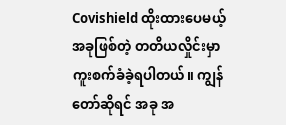Covishield ထိုးထားပေမယ့် အခုဖြစ်တဲ့ တတိယလှိုင်းမှာ ကူးစက်ခံခဲ့ရပါတယ်။ ကျွန်တော်ဆိုရင် အခု အ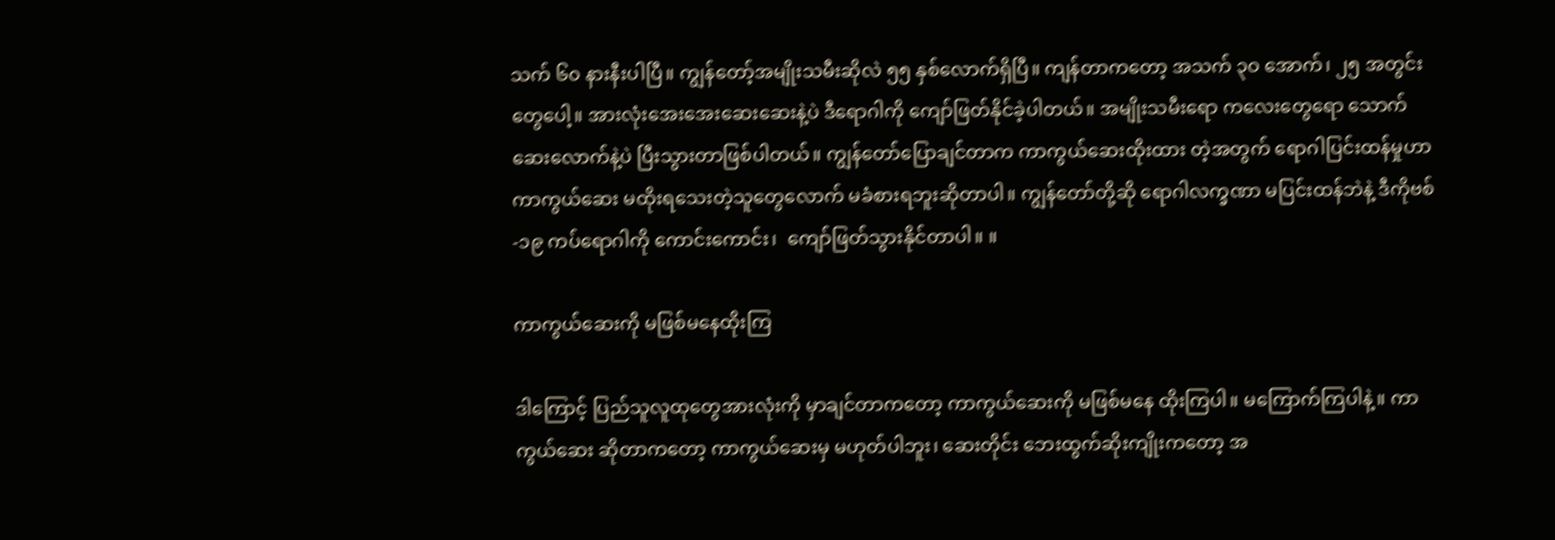သက် ၆၀ နားနီးပါပြီ။ ကျွန်တော့်အမျိုးသမီးဆိုလဲ ၅၅ နှစ်လောက်ရှိပြီ။ ကျန်တာကတော့ အသက် ၃ဝ အောက်၊ ၂၅ အတွင်းတွေပေါ့။ အားလုံးအေးအေးဆေးဆေးနဲ့ပဲ ဒီရောဂါကို ကျော်ဖြတ်နိုင်ခဲ့ပါတယ်။ အမျိုးသမီးရော ကလေးတွေရော သောက်ဆေးလောက်နဲ့ပဲ ပြီးသွားတာဖြစ်ပါတယ်။ ကျွန်တော်ပြောချင်တာက ကာကွယ်ဆေးထိုးထား တဲ့အတွက် ရောဂါပြင်းထန်မှုဟာ ကာကွယ်ဆေး မထိုးရသေးတဲ့သူတွေလောက် မခံစားရဘူးဆိုတာပါ။ ကျွန်တော်တို့ဆို ရောဂါလက္ခဏာ မပြင်းထန်ဘဲနဲ့ ဒီကိုဗစ်-၁၉ ကပ်ရောဂါကို ကောင်းကောင်း၊  ကျော်ဖြတ်သွားနိုင်တာပါ။ ။

ကာကွယ်ဆေးကို မဖြစ်မနေထိုးကြ

ဒါကြောင့် ပြည်သူလူထုတွေအားလုံးကို မှာချင်တာကတော့ ကာကွယ်ဆေးကို မဖြစ်မနေ ထိုးကြပါ။ မကြောက်ကြပါနဲ့။ ကာကွယ်ဆေး ဆိုတာကတော့ ကာကွယ်ဆေးမှ မဟုတ်ပါဘူး၊ ဆေးတိုင်း ဘေးထွက်ဆိုးကျိုးကတော့ အ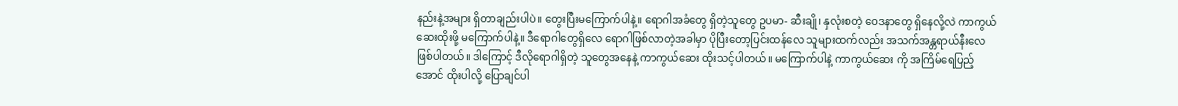နည်းနဲ့အများ ရှိတာချည်းပါပဲ။ တွေးပြီးမကြောက်ပါနဲ့။ ရောဂါအခံတွေ ရှိတဲ့သူတွေ ဥပမာ- ဆီးချို၊ နှလုံးစတဲ့ ဝေဒနာတွေ ရှိနေလို့လဲ ကာကွယ်ဆေးထိုးဖို့ မကြောက်ပါနဲ့။ ဒီရောဂါတွေရှိလေ ရောဂါဖြစ်လာတဲ့အခါမှာ ပိုပြီးတော့ပြင်းထန်လေ သူများထက်လည်း အသက်အန္တရာယ်နီးလေ ဖြစ်ပါတယ်။ ဒါကြောင့် ဒီလိုရောဂါရှိတဲ့ သူတွေအနေနဲ့ ကာကွယ်ဆေး ထိုးသင့်ပါတယ်။ မကြောက်ပါနဲ့ ကာကွယ်ဆေး ကို အကြိမ်ရေပြည့်အောင် ထိုးပါလို့ ပြောချင်ပါ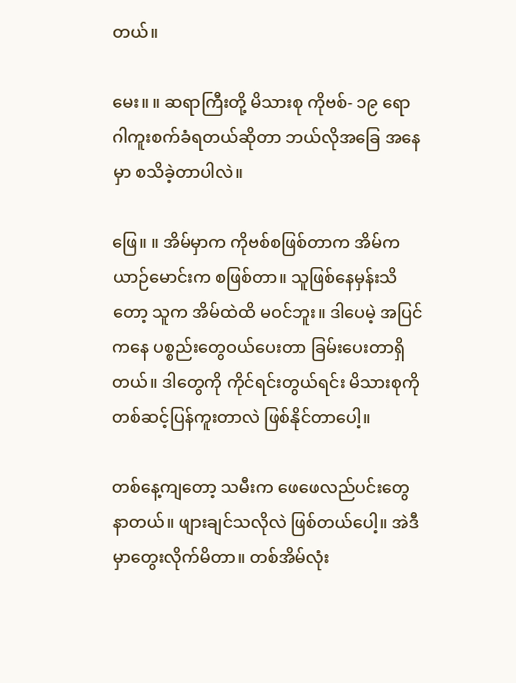တယ်။

မေး။ ။ ဆရာကြီးတို့ မိသားစု ကိုဗစ်- ၁၉ ရောဂါကူးစက်ခံရတယ်ဆိုတာ ဘယ်လိုအခြေ အနေမှာ စသိခဲ့တာပါလဲ။

ဖြေ။ ။ အိမ်မှာက ကိုဗစ်စဖြစ်တာက အိမ်ကယာဉ်မောင်းက စဖြစ်တာ။ သူဖြစ်နေမှန်းသိတော့ သူက အိမ်ထဲထိ မဝင်ဘူး။ ဒါပေမဲ့ အပြင်ကနေ ပစ္စည်းတွေဝယ်ပေးတာ ခြမ်းပေးတာရှိတယ်။ ဒါတွေကို ကိုင်ရင်းတွယ်ရင်း မိသားစုကို တစ်ဆင့်ပြန်ကူးတာလဲ ဖြစ်နိုင်တာပေါ့။

တစ်နေ့ကျတော့ သမီးက ဖေဖေလည်ပင်းတွေနာတယ်။ ဖျားချင်သလိုလဲ ဖြစ်တယ်ပေါ့။ အဲဒီမှာတွေးလိုက်မိတာ။ တစ်အိမ်လုံး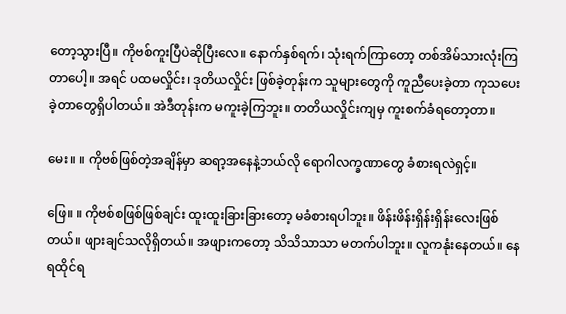တော့သွားပြီ။ ကိုဗစ်ကူးပြီပဲဆိုပြီးလေ။ နောက်နှစ်ရက်၊ သုံးရက်ကြာတော့ တစ်အိမ်သားလုံးကြတာပေါ့။ အရင် ပထမလှိုင်း၊ ဒုတိယလှိုင်း ဖြစ်ခဲ့တုန်းက သူများတွေကို ကူညီပေးခဲ့တာ ကုသပေးခဲ့တာတွေရှိပါတယ်။ အဲဒီတုန်းက မကူးခဲ့ကြဘူး။ တတိယလှိုင်းကျမှ ကူးစက်ခံရတော့တာ။

မေး။ ။ ကိုဗစ်ဖြစ်တဲ့အချိန်မှာ ဆရာ့အနေနဲ့ဘယ်လို ရောဂါလက္ခဏာတွေ ခံစားရလဲရှင့်။

ဖြေ။ ။ ကိုဗစ်စဖြစ်ဖြစ်ချင်း ထူးထူးခြားခြားတော့ မခံစားရပါဘူး။ ဖိန်းဖိန်းရှိန်းရှိန်းလေးဖြစ်တယ်။ ဖျားချင်သလိုရှိတယ်။ အဖျားကတော့ သိသိသာသာ မတက်ပါဘူး။ လူကနုံးနေတယ်။ နေရထိုင်ရ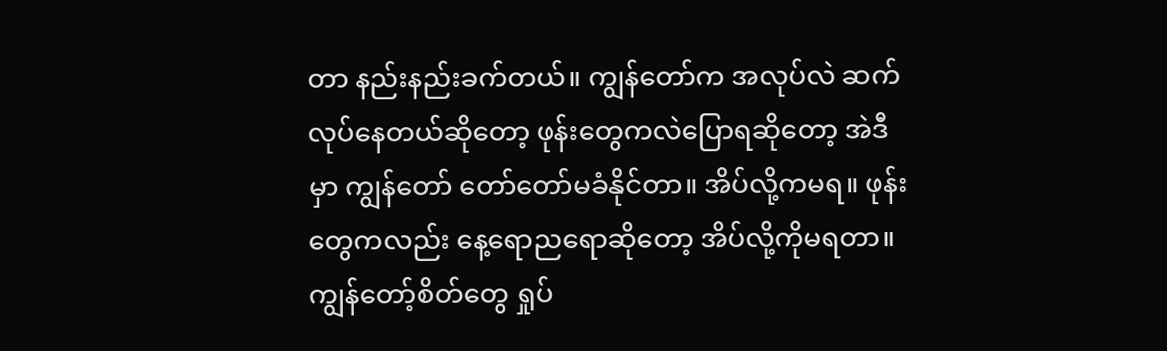တာ နည်းနည်းခက်တယ်။ ကျွန်တော်က အလုပ်လဲ ဆက်လုပ်နေတယ်ဆိုတော့ ဖုန်းတွေကလဲပြောရဆိုတော့ အဲဒီမှာ ကျွန်တော် တော်တော်မခံနိုင်တာ။ အိပ်လို့ကမရ။ ဖုန်းတွေကလည်း နေ့ရောညရောဆိုတော့ အိပ်လို့ကိုမရတာ။ ကျွန်တော့်စိတ်တွေ ရှုပ်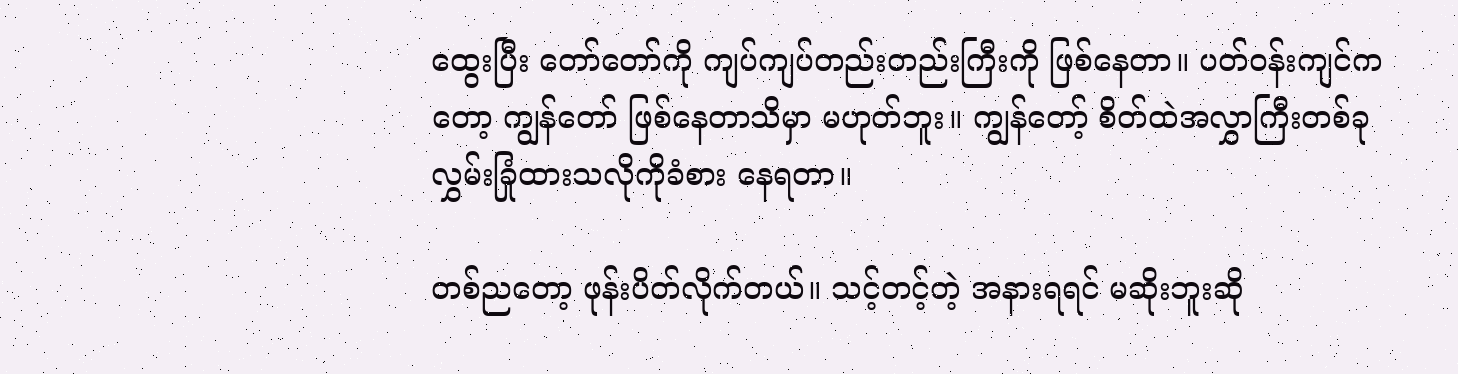ထွေးပြီး တော်တော်ကို ကျပ်ကျပ်တည်းတည်းကြီးကို ဖြစ်နေတာ။ ပတ်ဝန်းကျင်ကတော့ ကျွန်တော် ဖြစ်နေတာသိမှာ မဟုတ်ဘူး။ ကျွန်တော့် စိတ်ထဲအလွှာကြီးတစ်ခု လွှမ်းခြုံထားသလိုကိုခံစား နေရတာ။

တစ်ညတော့ ဖုန်းပိတ်လိုက်တယ်။ သင့်တင့်တဲ့ အနားရရင် မဆိုးဘူးဆို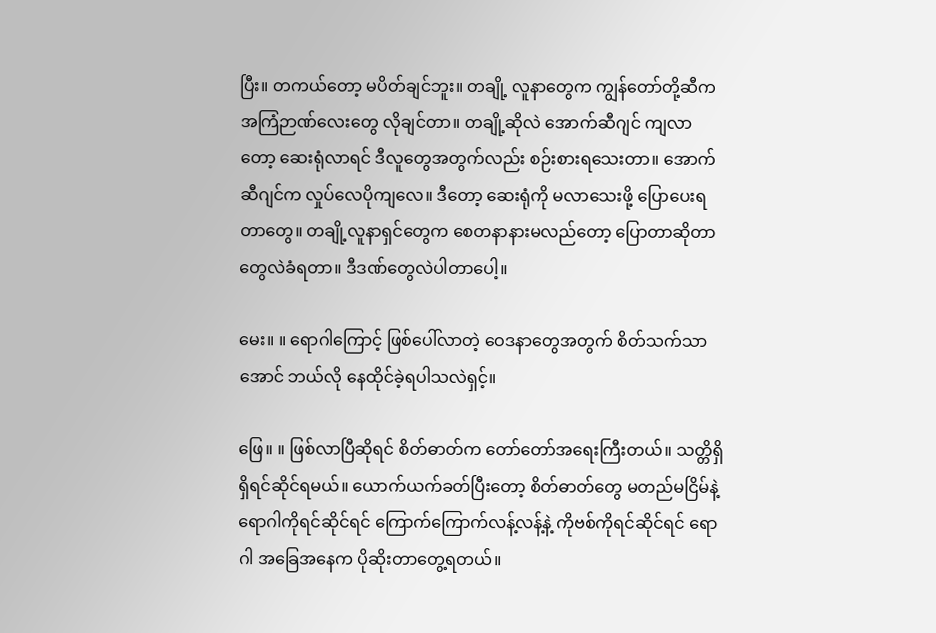ပြီး။ တကယ်တော့ မပိတ်ချင်ဘူး။ တချို့ လူနာတွေက ကျွန်တော်တို့ဆီက အကြံဉာဏ်လေးတွေ လိုချင်တာ။ တချို့ဆိုလဲ အောက်ဆီဂျင် ကျလာတော့ ဆေးရုံလာရင် ဒီလူတွေအတွက်လည်း စဉ်းစားရသေးတာ။ အောက်ဆီဂျင်က လှုပ်လေပိုကျလေ။ ဒီတော့ ဆေးရုံကို မလာသေးဖို့ ပြောပေးရတာတွေ။ တချို့လူနာရှင်တွေက စေတနာနားမလည်တော့ ပြောတာဆိုတာတွေလဲခံရတာ။ ဒီဒဏ်တွေလဲပါတာပေါ့။

မေး။ ။ ရောဂါကြောင့် ဖြစ်ပေါ်လာတဲ့ ဝေဒနာတွေအတွက် စိတ်သက်သာအောင် ဘယ်လို နေထိုင်ခဲ့ရပါသလဲရှင့်။

ဖြေ။ ။ ဖြစ်လာပြီဆိုရင် စိတ်ဓာတ်က တော်တော်အရေးကြီးတယ်။ သတ္တိရှိရှိရင်ဆိုင်ရမယ်။ ယောက်ယက်ခတ်ပြီးတော့ စိတ်ဓာတ်တွေ မတည်မငြိမ်နဲ့ ရောဂါကိုရင်ဆိုင်ရင် ကြောက်ကြောက်လန့်လန့်နဲ့ ကိုဗစ်ကိုရင်ဆိုင်ရင် ရောဂါ အခြေအနေက ပိုဆိုးတာတွေ့ရတယ်။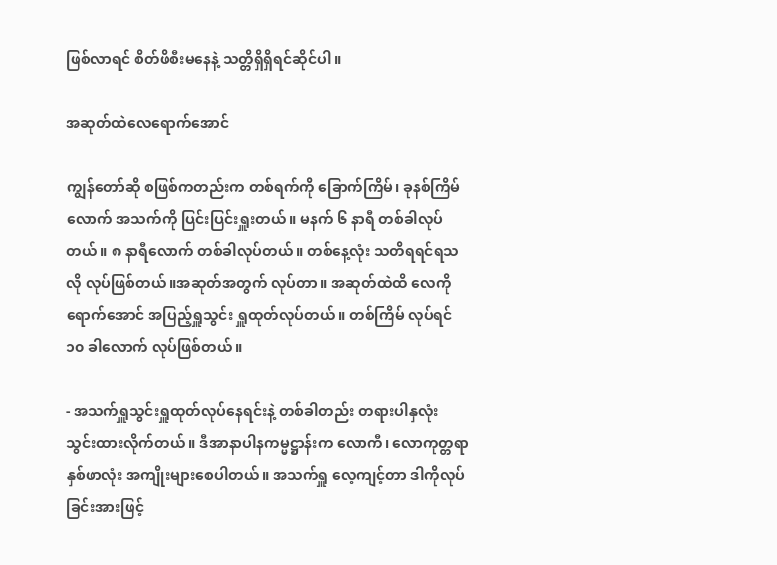ဖြစ်လာရင် စိတ်ဖိစီးမနေနဲ့ သတ္တိရှိရှိရင်ဆိုင်ပါ။

အဆုတ်ထဲလေရောက်အောင်

ကျွန်တော်ဆို စဖြစ်ကတည်းက တစ်ရက်ကို ခြောက်ကြိမ်၊ ခုနစ်ကြိမ်လောက် အသက်ကို ပြင်းပြင်းရှူးတယ်။ မနက် ၆ နာရီ တစ်ခါလုပ်တယ်။ ၈ နာရီလောက် တစ်ခါလုပ်တယ်။ တစ်နေ့လုံး သတိရရင်ရသလို လုပ်ဖြစ်တယ်။အဆုတ်အတွက် လုပ်တာ။ အဆုတ်ထဲထိ လေကိုရောက်အောင် အပြည့်ရှူသွင်း ရှူထုတ်လုပ်တယ်။ တစ်ကြိမ် လုပ်ရင် ၁၀ ခါလောက် လုပ်ဖြစ်တယ်။

- အသက်ရှူသွင်းရှူထုတ်လုပ်နေရင်းနဲ့ တစ်ခါတည်း တရားပါနှလုံးသွင်းထားလိုက်တယ်။ ဒီအာနာပါနကမ္မဋ္ဌာန်းက လောကီ၊ လောကုတ္တရာ နှစ်ဖာလုံး အကျိုးများစေပါတယ်။ အသက်ရှူ လေ့ကျင့်တာ ဒါကိုလုပ်ခြင်းအားဖြင့်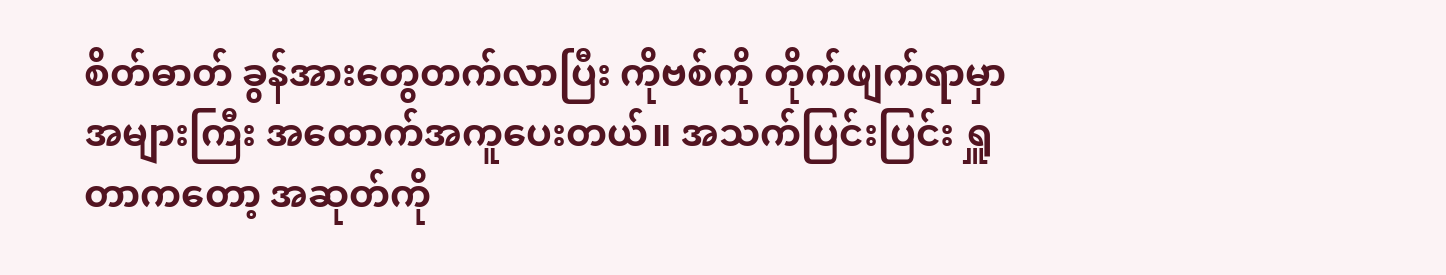စိတ်ဓာတ် ခွန်အားတွေတက်လာပြီး ကိုဗစ်ကို တိုက်ဖျက်ရာမှာ အများကြီး အထောက်အကူပေးတယ်။ အသက်ပြင်းပြင်း ရှူတာကတော့ အဆုတ်ကို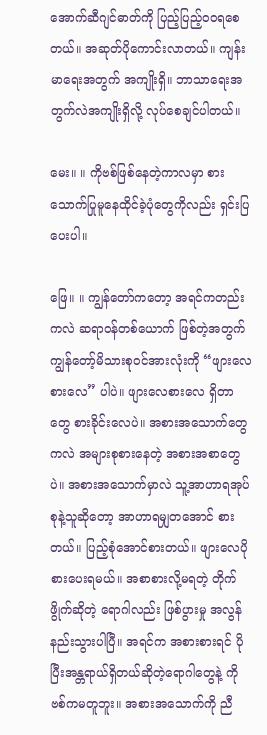အောက်ဆီဂျင်ဓာတ်ကို ပြည့်ပြည့်ဝဝရစေတယ်။ အဆုတ်ပိုကောင်းလာတယ်။ ကျန်းမာရေးအတွက် အကျိုးရှိ။ ဘာသာရေးအတွက်လဲအကျိုးရှိလို့ လုပ်စေချင်ပါတယ်။

မေး။ ။ ကိုဗစ်ဖြစ်နေတဲ့ကာလမှာ စားသောက်ပြုမူနေထိုင်ခဲ့ပုံတွေကိုလည်း ရှင်းပြပေးပါ။

ဖြေ။ ။ ကျွန်တော်ကတော့ အရင်ကတည်းကလဲ ဆရာဝန်တစ်ယောက် ဖြစ်တဲ့အတွက် ကျွန်တော့်မိသားစုဝင်အားလုံးကို “ဖျားလေစားလေ” ပါပဲ။ ဖျားလေစားလေ ရှိတာတွေ စားခိုင်းလေပဲ။ အစားအသောက်တွေကလဲ အများစုစားနေတဲ့ အစားအစာတွေပဲ။ အစားအသောက်မှာလဲ သူ့အာဟာရအုပ်စုနဲ့သူဆိုတော့ အာဟာရမျှတအောင် စားတယ်။ ပြည့်စုံအောင်စားတယ်။ ဖျားလေပိုစားပေးရမယ်။ အစာစားလို့မရတဲ့ တိုက်ဖွိုက်ဆိုတဲ့ ရောဂါလည်း ဖြစ်ပွားမှု အလွန်နည်းသွားပါပြီ။ အရင်က အစားစားရင် ပိုပြီးအန္တရာယ်ရှိတယ်ဆိုတဲ့ရောဂါတွေနဲ့ ကိုဗစ်ကမတူဘူး။ အစားအသောက်ကို ညီ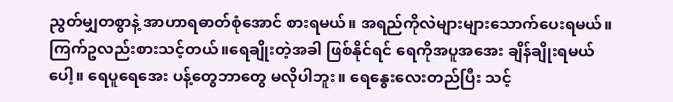ညွတ်မျှတစွာနဲ့ အာဟာရဓာတ်စုံအောင် စားရမယ်။ အရည်ကိုလဲများများသောက်ပေးရမယ်။ ကြက်ဥလည်းစားသင့်တယ်။ရေချိုးတဲ့အခါ ဖြစ်နိုင်ရင် ရေကိုအပူအအေး ချိန်ချိုးရမယ်ပေါ့။ ရေပူရေအေး ပန့်တွေဘာတွေ မလိုပါဘူး။ ရေနွေးလေးတည်ပြီး သင့်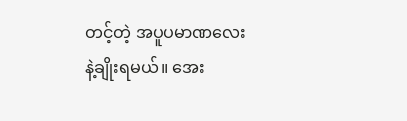တင့်တဲ့ အပူပမာဏလေးနဲ့ချိုးရမယ်။ အေး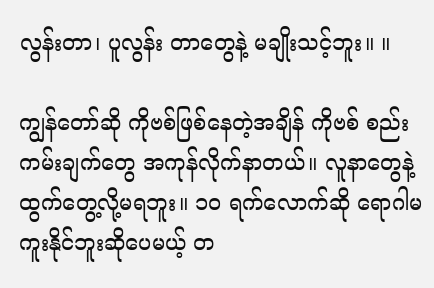လွန်းတာ၊ ပူလွန်း တာတွေနဲ့ မချိုးသင့်ဘူး။ ။

ကျွန်တော်ဆို ကိုဗစ်ဖြစ်နေတဲ့အချိန် ကိုဗစ် စည်းကမ်းချက်တွေ အကုန်လိုက်နာတယ်။ လူနာတွေနဲ့ ထွက်တွေ့လို့မရဘူး။ ၁၀ ရက်လောက်ဆို ရောဂါမကူးနိုင်ဘူးဆိုပေမယ့် တ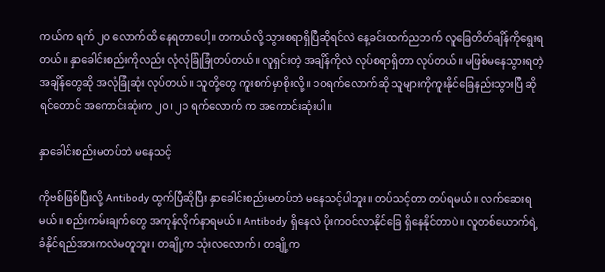ကယ်က ရက် ၂၀ လောက်ထိ နေရတာပေါ့။ တကယ်လို့ သွားစရာရှိပြီဆိုရင်လဲ နေ့ခင်းထက်ညဘက် လူခြေတိတ်ချိန်ကိုရွေးရတယ်။ နှာခေါင်းစည်းကိုလည်း လုံလုံခြုံခြုံတပ်တယ်။ လူရှင်းတဲ့ အချိန်ကိုလဲ လုပ်စရာရှိတာ လုပ်တယ်။ မဖြစ်မနေသွားရတဲ့ အချိန်တွေဆို အလုံခြုံဆုံး လုပ်တယ်။ သူတို့တွေ ကူးစက်မှာစိုးလို့။ ၁၀ရက်လောက်ဆို သူများကိုကူးနိုင်ခြေနည်းသွားပြီ ဆိုရင်တောင် အကောင်းဆုံးက ၂၀၊ ၂၁ ရက်လောက် က အကောင်းဆုံးပါ။

နှာခေါင်းစည်းမတပ်ဘဲ မနေသင့်

ကိုဗစ်ဖြစ်ပြီးလို့ Antibody ထွက်ပြီဆိုပြီး နှာခေါင်းစည်းမတပ်ဘဲ မနေသင့်ပါဘူး။ တပ်သင့်တာ တပ်ရမယ်။ လက်ဆေးရမယ်။ စည်းကမ်းချက်တွေ အကုန်လိုက်နာရမယ်။ Antibody ရှိနေလဲ ပိုးကဝင်လာနိုင်ခြေ ရှိနေနိုင်တာပဲ။ လူတစ်ယောက်ရဲ့ ခံနိုင်ရည်အားကလဲမတူဘူး၊ တချို့က သုံးလလောက်၊ တချို့က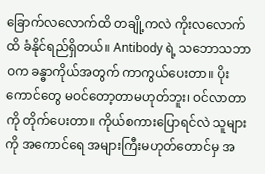ခြောက်လလောက်ထိ တချို့ကလဲ ကိုးလလောက်ထိ ခံနိုင်ရည်ရှိတယ်။ Antibody ရဲ့ သဘောသဘာဝက ခန္ဓာကိုယ်အတွက် ကာကွယ်ပေးတာ။ ပိုးကောင်တွေ မဝင်တော့တာမဟုတ်ဘူး၊ ဝင်လာတာကို တိုက်ပေးတာ။ ကိုယ်စကားပြောရင်လဲ သူများကို အကောင်ရေ အများကြီးမဟုတ်တောင်မှ အ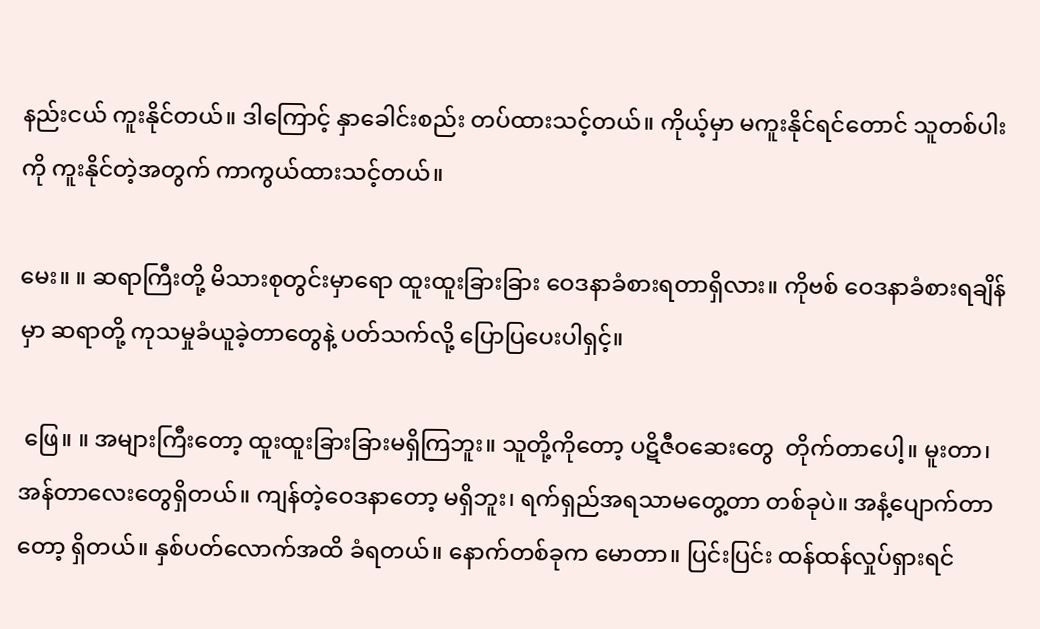နည်းငယ် ကူးနိုင်တယ်။ ဒါကြောင့် နှာခေါင်းစည်း တပ်ထားသင့်တယ်။ ကိုယ့်မှာ မကူးနိုင်ရင်တောင် သူတစ်ပါးကို ကူးနိုင်တဲ့အတွက် ကာကွယ်ထားသင့်တယ်။

မေး။ ။ ဆရာကြီးတို့ မိသားစုတွင်းမှာရော ထူးထူးခြားခြား ဝေဒနာခံစားရတာရှိလား။ ကိုဗစ် ဝေဒနာခံစားရချိန်မှာ ဆရာတို့ ကုသမှုခံယူခဲ့တာတွေနဲ့ ပတ်သက်လို့ ပြောပြပေးပါရှင့်။

 ဖြေ။ ။ အများကြီးတော့ ထူးထူးခြားခြားမရှိကြဘူး။ သူတို့ကိုတော့ ပဋိဇီဝဆေးတွေ  တိုက်တာပေါ့။ မူးတာ၊ အန်တာလေးတွေရှိတယ်။ ကျန်တဲ့ဝေဒနာတော့ မရှိဘူး၊ ရက်ရှည်အရသာမတွေ့တာ တစ်ခုပဲ။ အနံ့ပျောက်တာတော့ ရှိတယ်။ နှစ်ပတ်လောက်အထိ ခံရတယ်။ နောက်တစ်ခုက မောတာ။ ပြင်းပြင်း ထန်ထန်လှုပ်ရှားရင်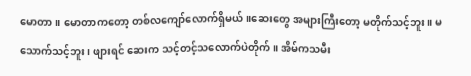မောတာ။ မောတာကတော့ တစ်လကျော်လောက်ရှိမယ်။ဆေးတွေ အများကြီးတော့ မတိုက်သင့်ဘူး။ မသောက်သင့်ဘူး၊ ဖျားရင် ဆေးက သင့်တင့်သလောက်ပဲတိုက်။ အိမ်ကသမီး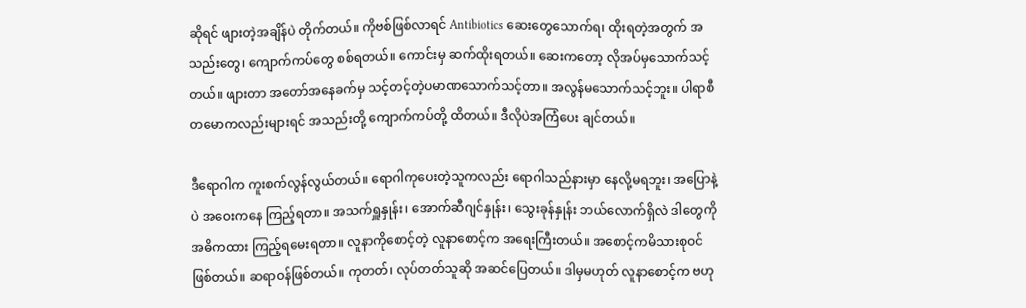ဆိုရင် ဖျားတဲ့အချိန်ပဲ တိုက်တယ်။ ကိုဗစ်ဖြစ်လာရင် Antibiotics ဆေးတွေသောက်ရ၊ ထိုးရတဲ့အတွက် အသည်းတွေ၊ ကျောက်ကပ်တွေ စစ်ရတယ်။ ကောင်းမှ ဆက်ထိုးရတယ်။ ဆေးကတော့ လိုအပ်မှသောက်သင့်တယ်။ ဖျားတာ အတော်အနေခက်မှ သင့်တင့်တဲ့ပမာဏသောက်သင့်တာ။ အလွန်မသောက်သင့်ဘူး။ ပါရာစီတမောကလည်းများရင် အသည်းတို့ ကျောက်ကပ်တို့ ထိတယ်။ ဒီလိုပဲအကြံပေး ချင်တယ်။

ဒီရောဂါက ကူးစက်လွန်လွယ်တယ်။ ရောဂါကုပေးတဲ့သူကလည်း ရောဂါသည်နားမှာ နေလို့မရဘူး၊ အပြောနဲ့ပဲ အဝေးကနေ ကြည့်ရတာ။ အသက်ရှူနှုန်း၊ အောက်ဆီဂျင်နှုန်း၊ သွေးခုန်နှုန်း ဘယ်လောက်ရှိလဲ ဒါတွေကို အဓိကထား ကြည့်ရမေးရတာ။ လူနာကိုစောင့်တဲ့ လူနာစောင့်က အရေးကြီးတယ်။ အစောင့်ကမိသားစုဝင် ဖြစ်တယ်။ ဆရာဝန်ဖြစ်တယ်။ ကုတတ်၊ လုပ်တတ်သူဆို အဆင်ပြေတယ်။ ဒါမှမဟုတ် လူနာစောင့်က ဗဟု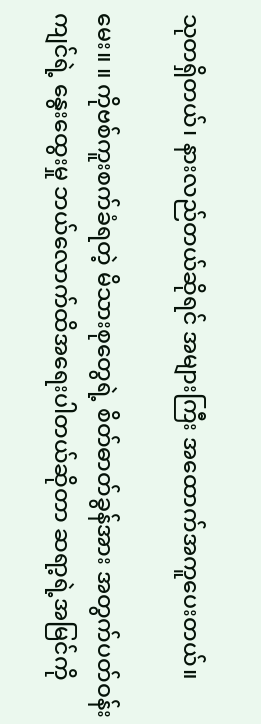သုတရှိတယ်၊ နားလည်တယ်ဆိုရင် အများကြီး အထောက်အကူပေးတယ်။

မေး။ ။ ကိုဗစ်ကူးစက်ခံရတဲ့ မိသားစုတွေရဲ့ စိတ်ဓာတ်ခွန်အား အတွက်ပတ်ဝန်းကျင်ရဲ့ နွေးထွေးမှု ဘယ်လောက်ထိအရေးပါတယ်ဆိုတာ ဆရာ့ရဲ့အမြင်ကို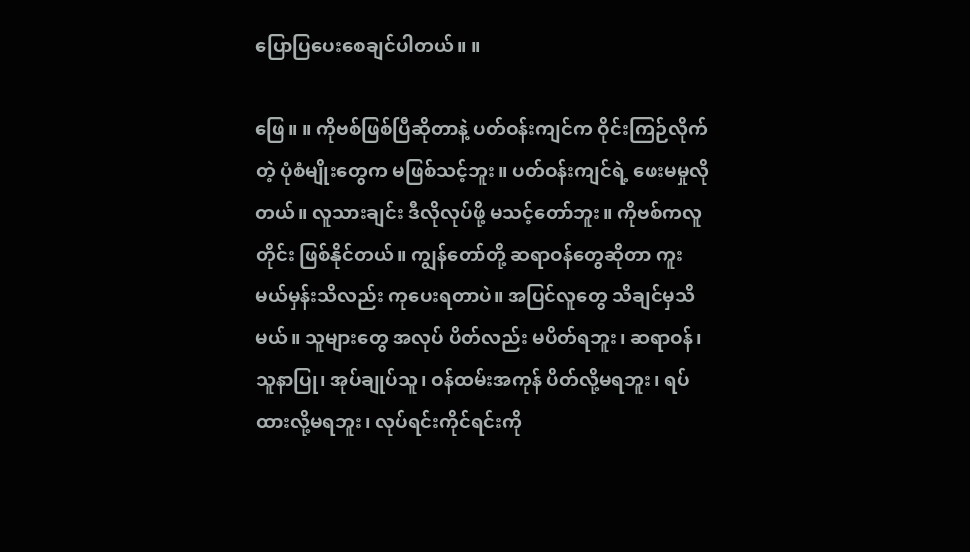ပြောပြပေးစေချင်ပါတယ်။ ။

ဖြေ။ ။ ကိုဗစ်ဖြစ်ပြီဆိုတာနဲ့ ပတ်ဝန်းကျင်က ဝိုင်းကြဉ်လိုက်တဲ့ ပုံစံမျိုးတွေက မဖြစ်သင့်ဘူး။ ပတ်ဝန်းကျင်ရဲ့ ဖေးမမှုလိုတယ်။ လူသားချင်း ဒီလိုလုပ်ဖို့ မသင့်တော်ဘူး။ ကိုဗစ်ကလူတိုင်း ဖြစ်နိုင်တယ်။ ကျွန်တော်တို့ ဆရာဝန်တွေဆိုတာ ကူးမယ်မှန်းသိလည်း ကုပေးရတာပဲ။ အပြင်လူတွေ သိချင်မှသိမယ်။ သူများတွေ အလုပ် ပိတ်လည်း မပိတ်ရဘူး၊ ဆရာဝန်၊ သူနာပြု၊ အုပ်ချုပ်သူ၊ ဝန်ထမ်းအကုန် ပိတ်လို့မရဘူး၊ ရပ်ထားလို့မရဘူး၊ လုပ်ရင်းကိုင်ရင်းကို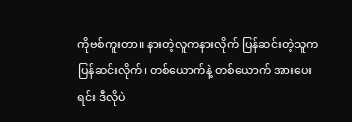ကိုဗစ်ကူးတာ။ နားတဲ့လူကနားလိုက် ပြန်ဆင်းတဲ့သူက ပြန်ဆင်းလိုက်၊ တစ်ယောက်နဲ့ တစ်ယောက် အားပေးရင်း ဒီလိုပဲ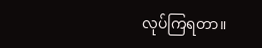လုပ်ကြရတာ။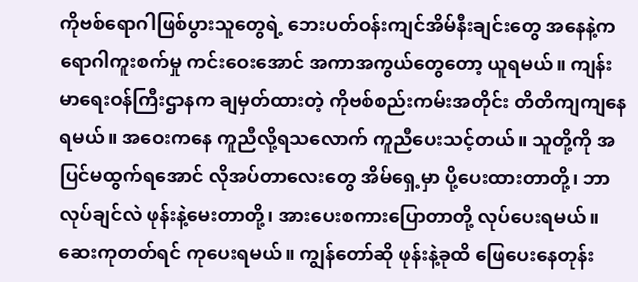ကိုဗစ်ရောဂါဖြစ်ပွားသူတွေရဲ့ ဘေးပတ်ဝန်းကျင်အိမ်နီးချင်းတွေ အနေနဲ့က ရောဂါကူးစက်မှု ကင်းဝေးအောင် အကာအကွယ်တွေတော့ ယူရမယ်။ ကျန်းမာရေးဝန်ကြီးဌာနက ချမှတ်ထားတဲ့ ကိုဗစ်စည်းကမ်းအတိုင်း တိတိကျကျနေရမယ်။ အဝေးကနေ ကူညီလို့ရသလောက် ကူညီပေးသင့်တယ်။ သူတို့ကို အပြင်မထွက်ရအောင် လိုအပ်တာလေးတွေ အိမ်ရှေ့မှာ ပို့ပေးထားတာတို့၊ ဘာလုပ်ချင်လဲ ဖုန်းနဲ့မေးတာတို့၊ အားပေးစကားပြောတာတို့ လုပ်ပေးရမယ်။ ဆေးကုတတ်ရင် ကုပေးရမယ်။ ကျွန်တော်ဆို ဖုန်းနဲ့ခုထိ ဖြေပေးနေတုန်း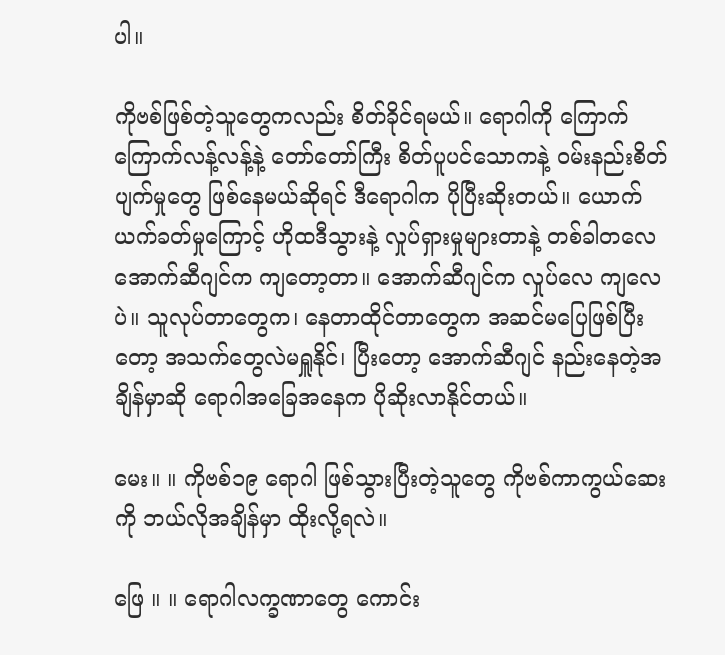ပါ။

ကိုဗစ်ဖြစ်တဲ့သူတွေကလည်း စိတ်ခိုင်ရမယ်။ ရောဂါကို ကြောက်ကြောက်လန့်လန့်နဲ့ တော်တော်ကြီး စိတ်ပူပင်သောကနဲ့ ဝမ်းနည်းစိတ်ပျက်မှုတွေ ဖြစ်နေမယ်ဆိုရင် ဒီရောဂါက ပိုပြီးဆိုးတယ်။ ယောက်ယက်ခတ်မှုကြောင့် ဟိုထဒီသွားနဲ့ လှုပ်ရှားမှုများတာနဲ့ တစ်ခါတလေ အောက်ဆီဂျင်က ကျတော့တာ။ အောက်ဆီဂျင်က လှုပ်လေ ကျလေပဲ။ သူလုပ်တာတွေက၊ နေတာထိုင်တာတွေက အဆင်မပြေဖြစ်ပြီးတော့ အသက်တွေလဲမရှူနိုင်၊ ပြီးတော့ အောက်ဆီဂျင် နည်းနေတဲ့အချိန်မှာဆို ရောဂါအခြေအနေက ပိုဆိုးလာနိုင်တယ်။

မေး။ ။ ကိုဗစ်၁၉ ရောဂါ ဖြစ်သွားပြီးတဲ့သူတွေ ကိုဗစ်ကာကွယ်ဆေးကို ဘယ်လိုအချိန်မှာ ထိုးလို့ရလဲ။

ဖြေ ။ ။ ရောဂါလက္ခဏာတွေ ကောင်း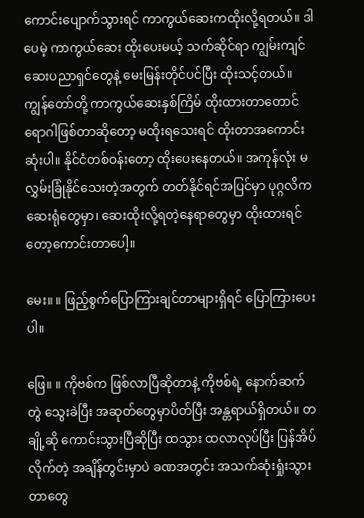ကောင်းပျောက်သွားရင် ကာကွယ်ဆေးကထိုးလို့ရတယ်။ ဒါပေမဲ့ ကာကွယ်ဆေး ထိုးပေးမယ့် သက်ဆိုင်ရာ ကျွမ်းကျင်ဆေးပညာရှင်တွေနဲ့ မေးမြန်းတိုင်ပင်ပြီး ထိုးသင့်တယ်။ ကျွန်တော်တို့ ကာကွယ်ဆေးနှစ်ကြိမ် ထိုးထားတာတောင် ရောဂါဖြစ်တာဆိုတော့ မထိုးရသေးရင် ထိုးတာအကောင်းဆုံးပါ။ နိုင်ငံတစ်ဝန်းတော့ ထိုးပေးနေတယ်။ အကုန်လုံး မလွှမ်းခြုံနိုင်သေးတဲ့အတွက် တတ်နိုင်ရင်အပြင်မှာ ပုဂ္ဂလိက ဆေးရုံတွေမှာ၊ ဆေးထိုးလို့ရတဲ့နေရာတွေမှာ ထိုးထားရင်တော့ကောင်းတာပေါ့။

မေး။ ။ ဖြည့်စွက်ပြောကြားချင်တာများရှိရင် ပြောကြားပေးပါ။

ဖြေ။ ။ ကိုဗစ်က ဖြစ်လာပြီဆိုတာနဲ့ ကိုဗစ်ရဲ့ နောက်ဆက်တွဲ သွေးခဲပြီး အဆုတ်တွေမှာပိတ်ပြီး အန္တရာယ်ရှိတယ်။ တချို့ဆို ကောင်းသွားပြီဆိုပြီး ထသွား ထလာလုပ်ပြီး ပြန်အိပ်လိုက်တဲ့ အချိန်တွင်းမှာပဲ ခဏအတွင်း အသက်ဆုံးရှုံးသွားတာတွေ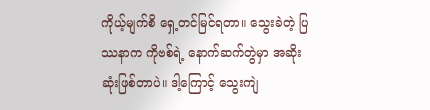ကိုယ့်မျက်စိ ရှေ့တင်မြင်ရတာ။ သွေးခဲတဲ့ ပြဿနာက ကိုဗစ်ရဲ့ နောက်ဆက်တွဲမှာ အဆိုးဆုံးဖြစ်တာပဲ။ ဒါ့ကြောင့် သွေးကျဲ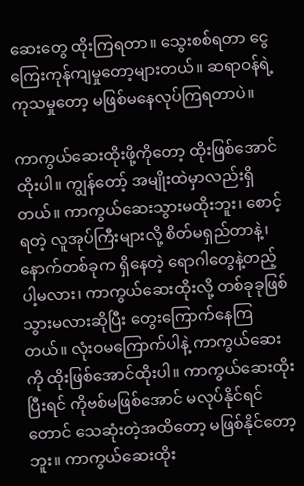ဆေးတွေ ထိုးကြရတာ။ သွေးစစ်ရတာ ငွေကြေးကုန်ကျမှုတော့များတယ်။ ဆရာဝန်ရဲ့ ကုသမှုတော့ မဖြစ်မနေလုပ်ကြရတာပဲ။

ကာကွယ်ဆေးထိုးဖို့ကိုတော့ ထိုးဖြစ်အောင်ထိုးပါ။ ကျွန်တော့် အမျိုးထဲမှာလည်းရှိတယ်။ ကာကွယ်ဆေးသွားမထိုးဘူး၊ စောင့်ရတဲ့ လူအုပ်ကြီးများလို့ စိတ်မရှည်တာနဲ့၊ နောက်တစ်ခုက ရှိနေတဲ့ ရောဂါတွေနဲ့တည့်ပါ့မလား၊ ကာကွယ်ဆေးထိုးလို့ တစ်ခုခုဖြစ်သွားမလားဆိုပြီး တွေးကြောက်နေကြတယ်။ လုံးဝမကြောက်ပါနဲ့ ကာကွယ်ဆေးကို ထိုးဖြစ်အောင်ထိုးပါ။ ကာကွယ်ဆေးထိုးပြီးရင် ကိုဗစ်မဖြစ်အောင် မလုပ်နိုင်ရင်တောင် သေဆုံးတဲ့အထိတော့ မဖြစ်နိုင်တော့ဘူး။ ကာကွယ်ဆေးထိုး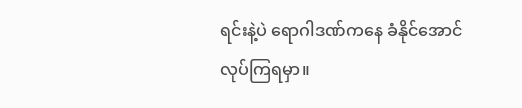ရင်းနဲ့ပဲ ရောဂါဒဏ်ကနေ ခံနိုင်အောင်လုပ်ကြရမှာ။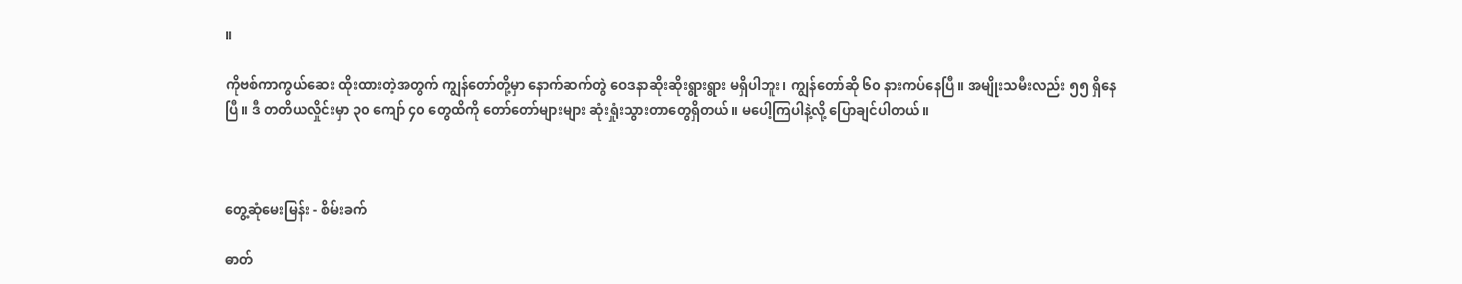။

ကိုဗစ်ကာကွယ်ဆေး ထိုးထားတဲ့အတွက် ကျွန်တော်တို့မှာ နောက်ဆက်တွဲ ဝေဒနာဆိုးဆိုးရွားရွား မရှိပါဘူး၊ ကျွန်တော်ဆို ၆၀ နားကပ်နေပြီ။ အမျိုးသမီးလည်း ၅၅ ရှိနေပြီ။ ဒီ တတိယလှိုင်းမှာ ၃၀ ကျော် ၄၀ တွေထိကို တော်တော်များများ ဆုံးရှုံးသွားတာတွေရှိတယ်။ မပေါ့ကြပါနဲ့လို့ ပြောချင်ပါတယ်။



တွေ့ဆုံမေးမြန်း - စိမ်းခက်

ဓာတ်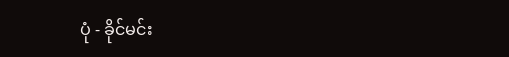ပုံ - ခိုင်မင်း